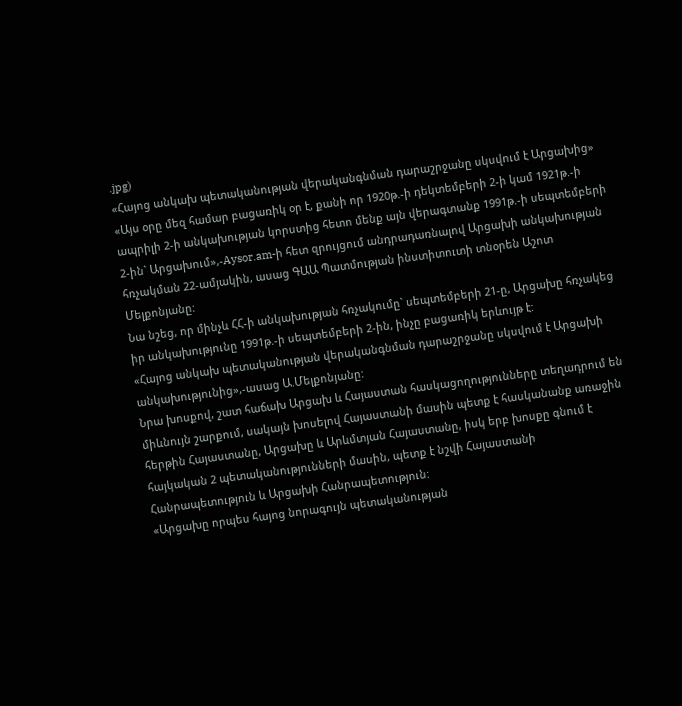.jpg)
«Հայոց անկախ պետականության վերականգնման դարաշրջանը սկսվում է Արցախից»
«Այս օրը մեզ համար բացառիկ օր է, քանի որ 1920թ.-ի դեկտեմբերի 2-ի կամ 1921թ.-ի ապրիլի 2-ի անկախության կորստից հետո մենք այն վերագտանք 1991թ.-ի սեպտեմբերի 2-ին` Արցախում»,-Aysor.am-ի հետ զրույցում անդրադառնալով Արցախի անկախության հռչակման 22-ամյակին, ասաց ԳԱԱ Պատմության ինստիտուտի տնօրեն Աշոտ Մելքոնյանը:
Նա նշեց, որ մինչև ՀՀ-ի անկախության հռչակումը` սեպտեմբերի 21-ը, Արցախը հռչակեց իր անկախությունը 1991թ.-ի սեպտեմբերի 2-ին, ինչը բացառիկ երևույթ է:
«Հայոց անկախ պետականության վերականգնման դարաշրջանը սկսվում է Արցախի անկախությունից»,-ասաց Ա.Մելքոնյանը:
Նրա խոսքով, շատ հաճախ Արցախ և Հայաստան հասկացողությունները տեղադրում են միևնույն շարքում, սակայն խոսելով Հայաստանի մասին պետք է հասկանանք առաջին հերթին Հայաստանը, Արցախը և Արևմտյան Հայաստանը, իսկ երբ խոսքը գնում է հայկական 2 պետականությունների մասին, պետք է նշվի Հայաստանի Հանրապետություն և Արցախի Հանրապետություն:
«Արցախը որպես հայոց նորագույն պետականության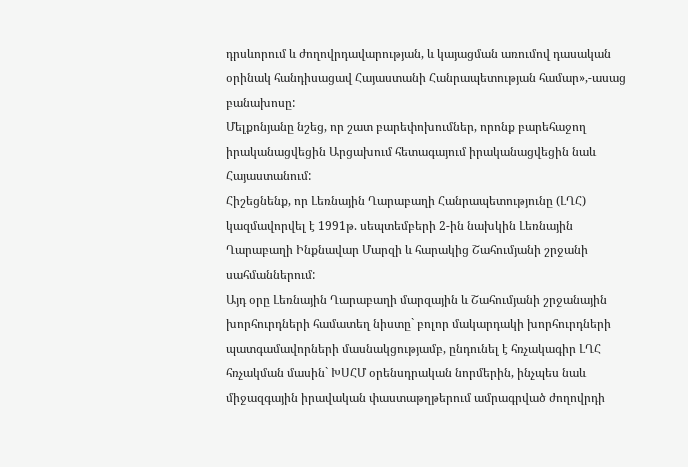դրսևորում և ժողովրդավարության, և կայացման առումով դասական օրինակ հանդիսացավ Հայաստանի Հանրապետության համար»,-ասաց բանախոսը:
Մելքոնյանը նշեց, որ շատ բարեփոխումներ, որոնք բարեհաջող իրականացվեցին Արցախում հետագայում իրականացվեցին նաև Հայաստանում:
Հիշեցնենք, որ Լեռնային Ղարաբաղի Հանրապետությունը (ԼՂՀ) կազմավորվել է 1991թ. սեպտեմբերի 2-ին նախկին Լեռնային Ղարաբաղի Ինքնավար Մարզի և հարակից Շահումյանի շրջանի սահմաններում:
Այդ օրը Լեռնային Ղարաբաղի մարզային և Շահումյանի շրջանային խորհուրդների համատեղ նիստը` բոլոր մակարդակի խորհուրդների պատգամավորների մասնակցությամբ, ընդունել է հռչակագիր ԼՂՀ հռչակման մասին` ԽՍՀՄ օրենսդրական նորմերին, ինչպես նաև միջազգային իրավական փաստաթղթերում ամրագրված ժողովրդի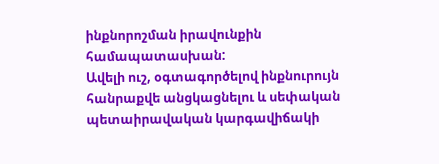ինքնորոշման իրավունքին համապատասխան:
Ավելի ուշ, օգտագործելով ինքնուրույն հանրաքվե անցկացնելու և սեփական պետաիրավական կարգավիճակի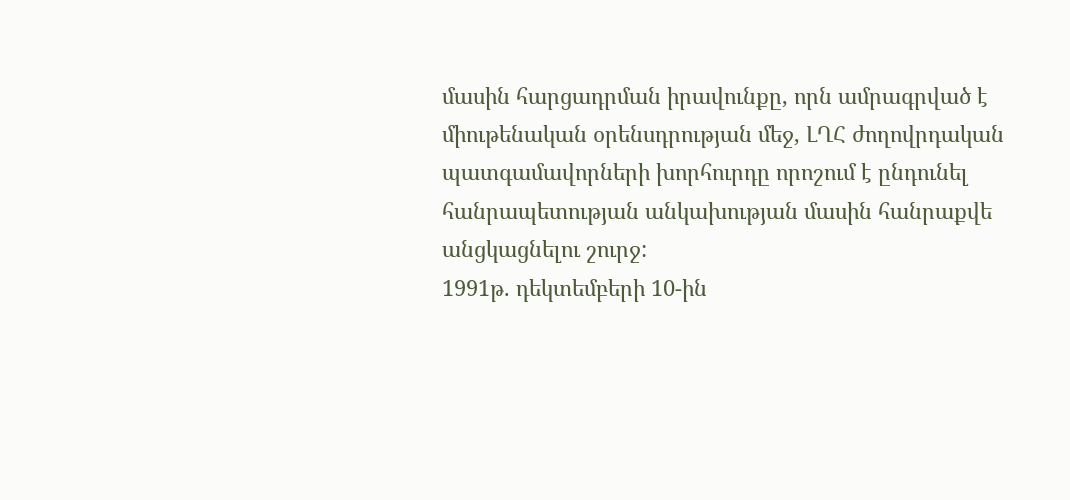մասին հարցադրման իրավունքը, որն ամրագրված է միութենական օրենսդրության մեջ, ԼՂՀ ժողովրդական պատգամավորների խորհուրդը որոշում է ընդունել հանրապետության անկախության մասին հանրաքվե անցկացնելու շուրջ:
1991թ. դեկտեմբերի 10-ին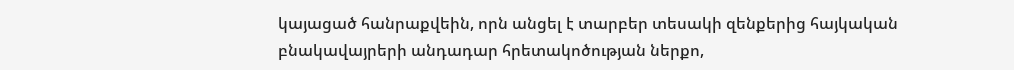կայացած հանրաքվեին, որն անցել է տարբեր տեսակի զենքերից հայկական բնակավայրերի անդադար հրետակոծության ներքո,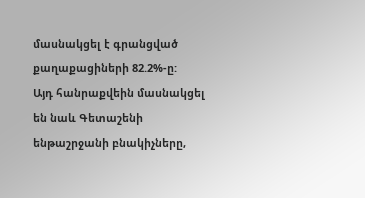մասնակցել է գրանցված քաղաքացիների 82.2%-ը:
Այդ հանրաքվեին մասնակցել են նաև Գետաշենի ենթաշրջանի բնակիչները,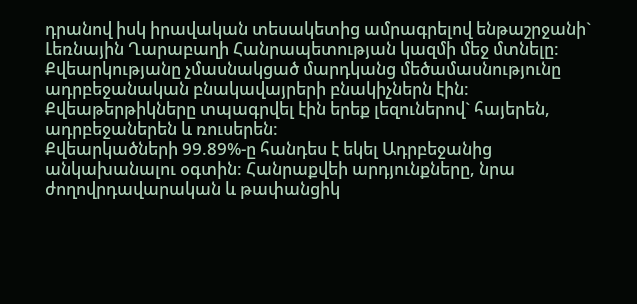դրանով իսկ իրավական տեսակետից ամրագրելով ենթաշրջանի` Լեռնային Ղարաբաղի Հանրապետության կազմի մեջ մտնելը:
Քվեարկությանը չմասնակցած մարդկանց մեծամասնությունը ադրբեջանական բնակավայրերի բնակիչներն էին: Քվեաթերթիկները տպագրվել էին երեք լեզուներով` հայերեն, ադրբեջաներեն և ռուսերեն:
Քվեարկածների 99.89%-ը հանդես է եկել Ադրբեջանից անկախանալու օգտին: Հանրաքվեի արդյունքները, նրա ժողովրդավարական և թափանցիկ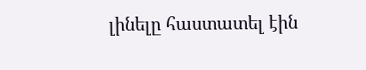լինելը հաստատել էին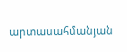արտասահմանյան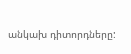անկախ դիտորդները: